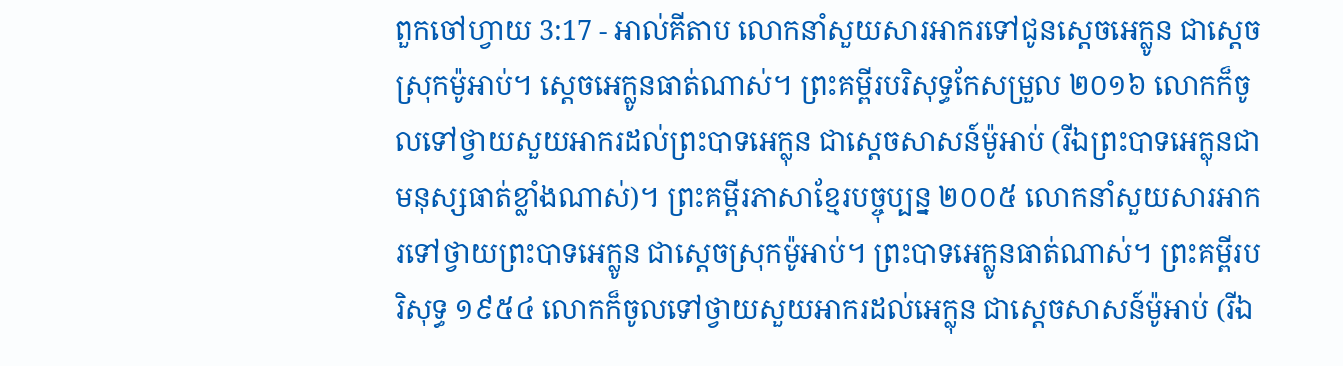ពួកចៅហ្វាយ 3:17 - អាល់គីតាប លោកនាំសួយសារអាករទៅជូនស្តេចអេក្លូន ជាស្តេចស្រុកម៉ូអាប់។ ស្តេចអេក្លូនធាត់ណាស់។ ព្រះគម្ពីរបរិសុទ្ធកែសម្រួល ២០១៦ លោកក៏ចូលទៅថ្វាយសួយអាករដល់ព្រះបាទអេក្លុន ជាស្តេចសាសន៍ម៉ូអាប់ (រីឯព្រះបាទអេក្លុនជាមនុស្សធាត់ខ្លាំងណាស់)។ ព្រះគម្ពីរភាសាខ្មែរបច្ចុប្បន្ន ២០០៥ លោកនាំសួយសារអាករទៅថ្វាយព្រះបាទអេក្លូន ជាស្ដេចស្រុកម៉ូអាប់។ ព្រះបាទអេក្លូនធាត់ណាស់។ ព្រះគម្ពីរបរិសុទ្ធ ១៩៥៤ លោកក៏ចូលទៅថ្វាយសួយអាករដល់អេក្លុន ជាស្តេចសាសន៍ម៉ូអាប់ (រីឯ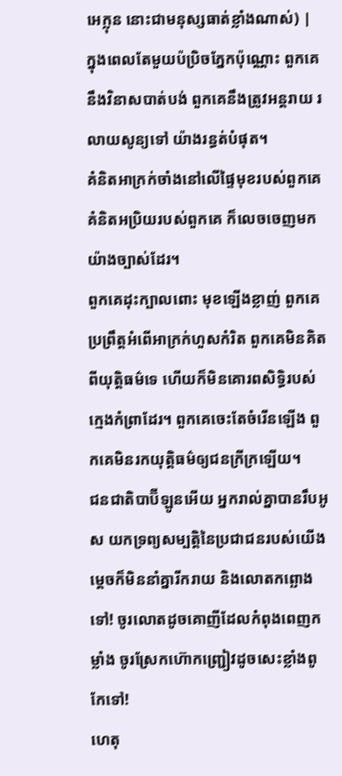អេក្លុន នោះជាមនុស្សធាត់ខ្លាំងណាស់) |
ក្នុងពេលតែមួយប៉ប្រិចភ្នែកប៉ុណ្ណោះ ពួកគេនឹងវិនាសបាត់បង់ ពួកគេនឹងត្រូវអន្តរាយ រលាយសូន្យទៅ យ៉ាងរន្ធត់បំផុត។
គំនិតអាក្រក់ចាំងនៅលើផ្ទៃមុខរបស់ពួកគេ គំនិតអប្រិយរបស់ពួកគេ ក៏លេចចេញមកយ៉ាងច្បាស់ដែរ។
ពួកគេដុះក្បាលពោះ មុខឡើងខ្លាញ់ ពួកគេប្រព្រឹត្តអំពើអាក្រក់ហួសកំរិត ពួកគេមិនគិតពីយុត្តិធម៌ទេ ហើយក៏មិនគោរពសិទ្ធិរបស់ក្មេងកំព្រាដែរ។ ពួកគេចេះតែចំរើនឡើង ពួកគេមិនរកយុត្តិធម៌ឲ្យជនក្រីក្រឡើយ។
ជនជាតិបាប៊ីឡូនអើយ អ្នករាល់គ្នាបានរឹបអូស យកទ្រព្យសម្បត្តិនៃប្រជាជនរបស់យើង ម្ដេចក៏មិននាំគ្នារីករាយ និងលោតកព្ឆោងទៅ! ចូរលោតដូចគោញីដែលកំពុងពេញកម្លាំង ចូរស្រែកហ៊ោកញ្ជ្រៀវដូចសេះខ្លាំងពូកែទៅ!
ហេតុ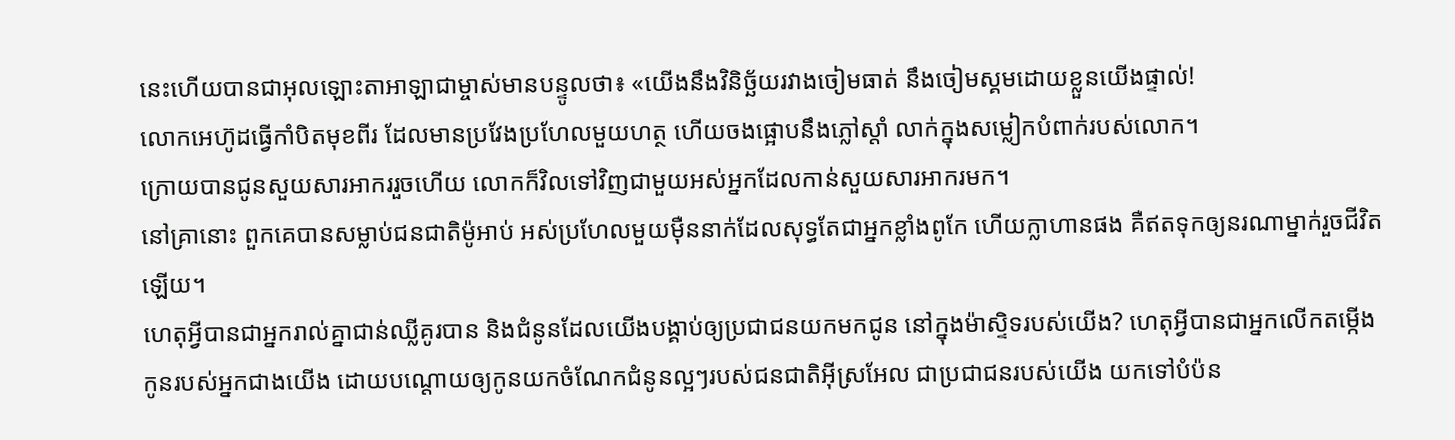នេះហើយបានជាអុលឡោះតាអាឡាជាម្ចាស់មានបន្ទូលថា៖ «យើងនឹងវិនិច្ឆ័យរវាងចៀមធាត់ នឹងចៀមស្គមដោយខ្លួនយើងផ្ទាល់!
លោកអេហ៊ូដធ្វើកាំបិតមុខពីរ ដែលមានប្រវែងប្រហែលមួយហត្ថ ហើយចងផ្អោបនឹងភ្លៅស្តាំ លាក់ក្នុងសម្លៀកបំពាក់របស់លោក។
ក្រោយបានជូនសួយសារអាកររួចហើយ លោកក៏វិលទៅវិញជាមួយអស់អ្នកដែលកាន់សួយសារអាករមក។
នៅគ្រានោះ ពួកគេបានសម្លាប់ជនជាតិម៉ូអាប់ អស់ប្រហែលមួយម៉ឺននាក់ដែលសុទ្ធតែជាអ្នកខ្លាំងពូកែ ហើយក្លាហានផង គឺឥតទុកឲ្យនរណាម្នាក់រួចជីវិតឡើយ។
ហេតុអ្វីបានជាអ្នករាល់គ្នាជាន់ឈ្លីគូរបាន និងជំនូនដែលយើងបង្គាប់ឲ្យប្រជាជនយកមកជូន នៅក្នុងម៉ាស្ទិទរបស់យើង? ហេតុអ្វីបានជាអ្នកលើកតម្កើងកូនរបស់អ្នកជាងយើង ដោយបណ្តោយឲ្យកូនយកចំណែកជំនូនល្អៗរបស់ជនជាតិអ៊ីស្រអែល ជាប្រជាជនរបស់យើង យកទៅបំប៉ន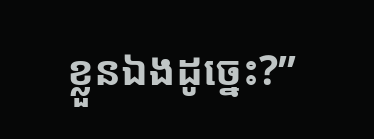ខ្លួនឯងដូច្នេះ?”